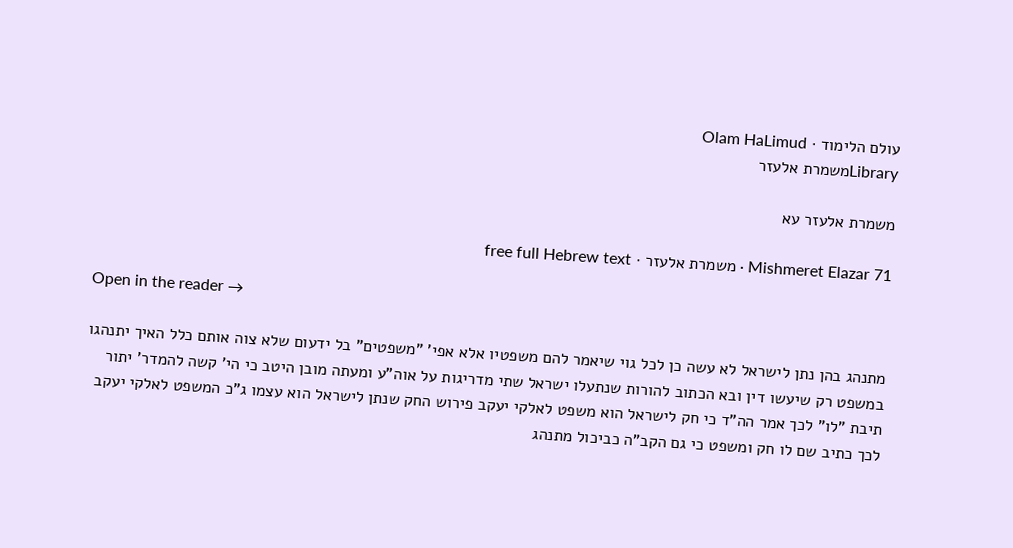עולם הלימוד · Olam HaLimud
Libraryמשמרת אלעזר

משמרת אלעזר עא

Mishmeret Elazar 71 · משמרת אלעזר · free full Hebrew text

Open in the reader →

מתנהג בהן נתן לישראל לא עשה כן לכל גוי שיאמר להם משפטיו אלא אפי' "משפטים" בל ידעום שלא צוה אותם כלל האיך יתנהגו במשפט רק שיעשו דין ובא הכתוב להורות שנתעלו ישראל שתי מדריגות על אוה"ע ומעתה מובן היטב כי הי' קשה להמדר' יתור תיבת "לו" לכך אמר הה"ד כי חק לישראל הוא משפט לאלקי יעקב פירוש החק שנתן לישראל הוא עצמו ג"כ המשפט לאלקי יעקב לכך כתיב שם לו חק ומשפט כי גם הקב"ה כביכול מתנהג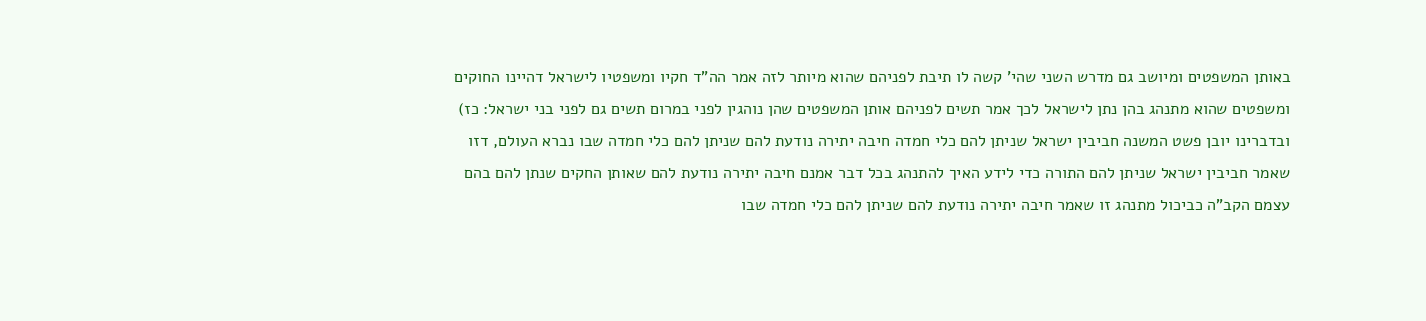באותן המשפטים ומיושב גם מדרש השני שהי' קשה לו תיבת לפניהם שהוא מיותר לזה אמר הה"ד חקיו ומשפטיו לישראל דהיינו החוקים ומשפטים שהוא מתנהג בהן נתן לישראל לכך אמר תשים לפניהם אותן המשפטים שהן נוהגין לפני במרום תשים גם לפני בני ישראל: כז) ובדברינו יובן פשט המשנה חביבין ישראל שניתן להם כלי חמדה חיבה יתירה נודעת להם שניתן להם כלי חמדה שבו נברא העולם, דזו שאמר חביבין ישראל שניתן להם התורה כדי לידע האיך להתנהג בכל דבר אמנם חיבה יתירה נודעת להם שאותן החקים שנתן להם בהם עצמם הקב"ה כביכול מתנהג זו שאמר חיבה יתירה נודעת להם שניתן להם כלי חמדה שבו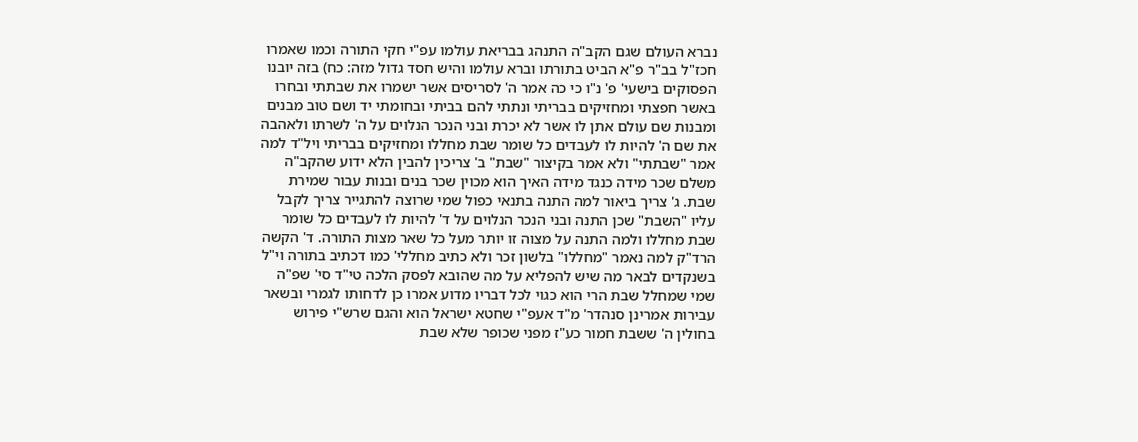נברא העולם שגם הקב"ה התנהג בבריאת עולמו עפ"י חקי התורה וכמו שאמרו חכז"ל בב"ר פ"א הביט בתורתו וברא עולמו והיש חסד גדול מזה: כח) בזה יובנו הפסוקים בישעי' פ' נ"ו כי כה אמר ה' לסריסים אשר ישמרו את שבתתי ובחרו באשר חפצתי ומחזיקים בבריתי ונתתי להם בביתי ובחומתי יד ושם טוב מבנים ומבנות שם עולם אתן לו אשר לא יכרת ובני הנכר הנלוים על ה' לשרתו ולאהבה את שם ה' להיות לו לעבדים כל שומר שבת מחללו ומחזיקים בבריתי ויל"ד למה אמר "שבתתי" ולא אמר בקיצור "שבת" ב' צריכין להבין הלא ידוע שהקב"ה משלם שכר מידה כנגד מידה האיך הוא מכוין שכר בנים ובנות עבור שמירת שבת. ג' צריך ביאור למה התנה בתנאי כפול שמי שרוצה להתגייר צריך לקבל עליו "השבת" שכן התנה ובני הנכר הנלוים על ד' להיות לו לעבדים כל שומר שבת מחללו ולמה התנה על מצוה זו יותר מעל כל שאר מצות התורה. ד' הקשה הרד"ק למה נאמר "מחללו" בלשון זכר ולא כתיב מחללי' כמו דכתיב בתורה וי"ל בשנקדים לבאר מה שיש להפליא על מה שהובא לפסק הלכה טי"ד סי' שפ"ה שמי שמחלל שבת הרי הוא כגוי לכל דבריו מדוע אמרו כן לדחותו לגמרי ובשאר עבירות אמרינן סנהדר' מ"ד אעפ"י שחטא ישראל הוא והגם שרש"י פירוש בחולין ה' ששבת חמור כע"ז מפני שכופר שלא שבת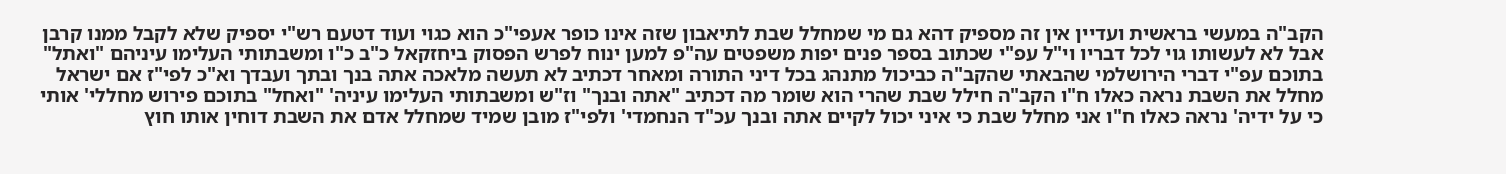הקב"ה במעשי בראשית ועדיין אין זה מספיק דהא גם מי שמחלל שבת לתיאבון שזה אינו כופר אעפי"כ הוא כגוי ועוד דטעם רש"י יספיק שלא לקבל ממנו קרבן אבל לא לעשותו גוי לכל דבריו וי"ל עפ"י שכתוב בספר פנים יפות משפטים עה"פ למען ינוח לפרש הפסוק ביחזקאל כ"ב כ"ו ומשבתותי העלימו עיניהם "ואתל" בתוכם עפ"י דברי הירושלמי שהבאתי שהקב"ה כביכול מתנהג בכל דיני התורה ומאחר דכתיב לא תעשה מלאכה אתה בנך ובתך ועבדך וא"כ לפי"ז אם ישראל מחלל את השבת נראה כאלו ח"ו הקב"ה חילל שבת שהרי הוא שומר מה דכתיב "אתה ובנך" וז"ש ומשבתותי העלימו עיניה' "ואחל" בתוכם פירוש מחללי' אותי כי על ידיה' נראה כאלו ח"ו אני מחלל שבת כי איני יכול לקיים אתה ובנך עכ"ד הנחמדי' ולפי"ז מובן שמיד שמחלל אדם את השבת דוחין אותו חוץ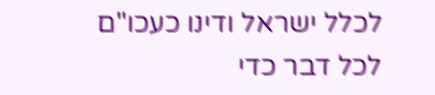לכלל ישראל ודינו כעכו"ם לכל דבר כדי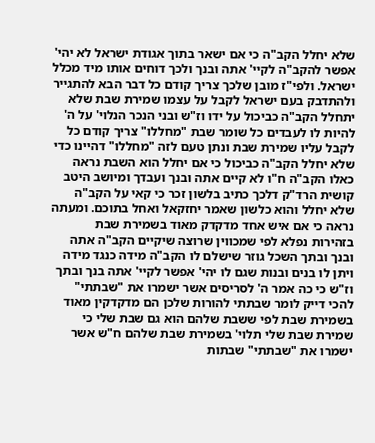שלא יחלל הקב"ה כי אם ישאר בתוך אגודת ישראל לא יהי' אפשר להקב"ה לקיי' אתה ובנך ולכך דוחים אותו מיד מכלל ישראל. ולפי"ז מובן שלכך צריך קודם כל דבר הבא להתגייר ולהתדבק בעם ישראל לקבל על עצמו שמירת שבת שלא יתחלל הקב"ה כביכול על ידו וז"ש ובני הנכר הנלוי' על ה' להיות לו לעבדים כל שומר שבת "מחללו" צריך קודם כל לקבל עליו שמירת שבת ונתן טעם לזה "מחללו" דהיינו כדי שלא יחלל הקב"ה כביכול כי אם יחלל הוא השבת נראה כאלו הקב"ה ח"ו לא קיים אתה ובנך ועבדך ומיושב היטב קושית הרד"ק דלכך כתיב בלשון זכר כי קאי על הקב"ה שלא יחלל והוא כלשון שאמר יחזקאל ואחל בתוכם. ומעתה נראה כי אם איש אחד מדקדק מאוד בשמירת שבת בזהירות נפלא לפי שמכווין שרוצה שיקיים הקב"ה אתה ובנך ובתך השכל גוזר שישלם לו הקב"ה מידה כנגד מידה ויתן לו בנים ובנות שגם לו יהי' אפשר לקיי' אתה בנך ובתך וז"ש כי כה אמר ה' לסריסים אשר ישמרו את "שבתתי" להכי דייק לומר שבתתי להורות שלכן הם מדקדקין מאוד בשמירת שבת לפי ששבת שלהם הוא גם שבת שלי כי שמירת שבת שלי תלוי' בשמירת שבת שלהם ח"ש אשר ישמרו את "שבתתי" שבתות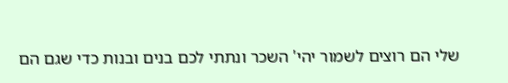שלי הם רוצים לשמור יהי' השכר ונתתי לכם בנים ובנות כדי שגם הם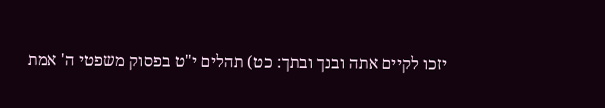יזכו לקיים אתה ובנך ובתך: כט) תהלים י"ט בפסוק משפטי ה' אמת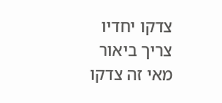צדקו יחדיו צריך ביאור מאי זה צדקו